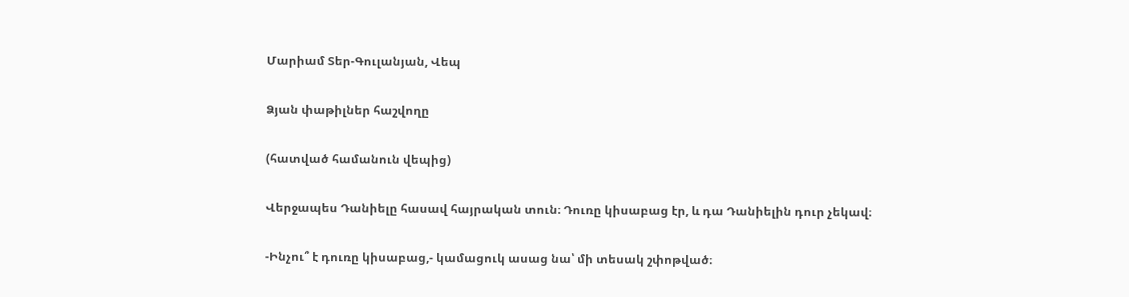Մարիամ Տեր-Գուլանյան, Վեպ

Ձյան փաթիլներ հաշվողը

(հատված համանուն վեպից)

Վերջապես Դանիելը հասավ հայրական տուն։ Դուռը կիսաբաց էր, և դա Դանիելին դուր չեկավ։

-Ինչու՞ է դուռը կիսաբաց,- կամացուկ ասաց նա՝ մի տեսակ շփոթված։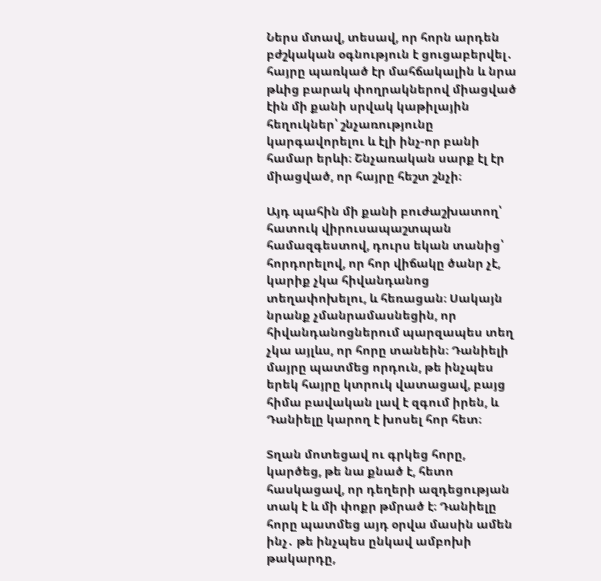Ներս մտավ, տեսավ, որ հորն արդեն բժշկական օգնություն է ցուցաբերվել․ հայրը պառկած էր մահճակալին և նրա թևից բարակ փողրակներով միացված էին մի քանի սրվակ կաթիլային հեղուկներ՝ շնչառությունը կարգավորելու և էլի ինչ-որ բանի համար երևի։ Շնչառական սարք էլ էր միացված, որ հայրը հեշտ շնչի։

Այդ պահին մի քանի բուժաշխատող՝ հատուկ վիրուսապաշտպան համազգեստով, դուրս եկան տանից՝ հորդորելով, որ հոր վիճակը ծանր չէ, կարիք չկա հիվանդանոց տեղափոխելու, և հեռացան։ Սակայն նրանք չմանրամասնեցին, որ հիվանդանոցներում պարզապես տեղ չկա այլևս, որ հորը տանեին։ Դանիելի մայրը պատմեց որդուն, թե ինչպես երեկ հայրը կտրուկ վատացավ, բայց հիմա բավական լավ է զգում իրեն, և Դանիելը կարող է խոսել հոր հետ։

Տղան մոտեցավ ու գրկեց հորը, կարծեց, թե նա քնած է, հետո հասկացավ, որ դեղերի ազդեցության տակ է և մի փոքր թմրած է։ Դանիելը հորը պատմեց այդ օրվա մասին ամեն ինչ․ թե ինչպես ընկավ ամբոխի թակարդը,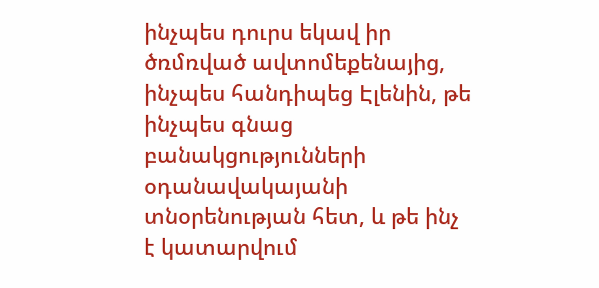ինչպես դուրս եկավ իր ծռմռված ավտոմեքենայից, ինչպես հանդիպեց Էլենին, թե ինչպես գնաց բանակցությունների օդանավակայանի տնօրենության հետ, և թե ինչ է կատարվում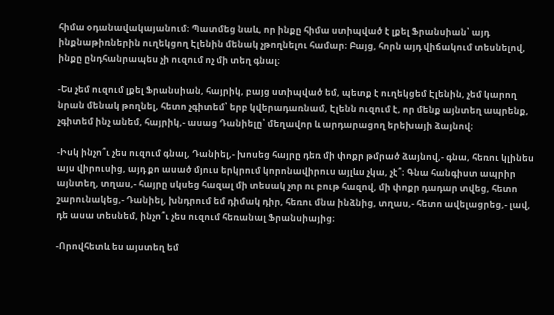հիմա օդանավակայանում։ Պատմեց նաև, որ ինքը հիմա ստիպված է լքել Ֆրանսիան՝ այդ ինքնաթիռներին ուղեկցող Էլենին մենակ չթողնելու համար։ Բայց, հորն այդ վիճակում տեսնելով, ինքը ընդհանրապես չի ուզում ոչ մի տեղ գնալ։

-Ես չեմ ուզում լքել Ֆրանսիան, հայրիկ, բայց ստիպված եմ, պետք է ուղեկցեմ Էլենին, չեմ կարող նրան մենակ թողնել, հետո չգիտեմ՝ երբ կվերադառնամ, Էլենն ուզում է, որ մենք այնտեղ ապրենք, չգիտեմ ինչ անեմ, հայրիկ,- ասաց Դանիելը՝ մեղավոր և արդարացող երեխայի ձայնով։

-Իսկ ինչո՞ւ չես ուզում գնալ, Դանիել,- խոսեց հայրը դեռ մի փոքր թմրած ձայնով,- գնա, հեռու կլինես այս վիրուսից, այդ քո ասած մյուս երկրում կորոնավիրուս այլևս չկա, չէ՞։ Գնա հանգիստ ապրիր այնտեղ, տղաս,- հայրը սկսեց հազալ մի տեսակ չոր ու բութ հազով, մի փոքր դադար տվեց, հետո շարունակեց,- Դանիել, խնդրում եմ դիմակ դիր, հեռու մնա ինձնից, տղաս,- հետո ավելացրեց,- լավ, դե ասա տեսնեմ, ինչո՞ւ չես ուզում հեռանալ Ֆրանսիայից։

-Որովհետև ես այստեղ եմ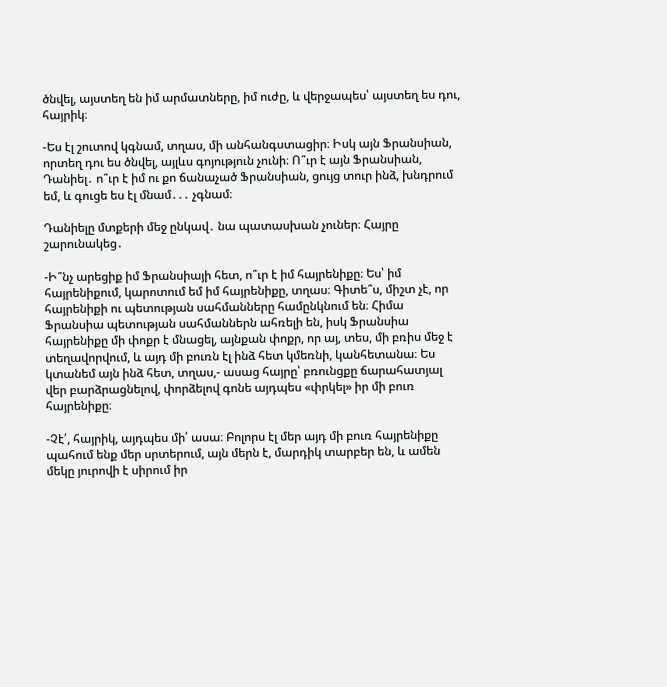ծնվել, այստեղ են իմ արմատները, իմ ուժը, և վերջապես՝ այստեղ ես դու, հայրիկ։

-Ես էլ շուտով կգնամ, տղաս, մի անհանգստացիր։ Իսկ այն Ֆրանսիան, որտեղ դու ես ծնվել, այլևս գոյություն չունի։ Ո՞ւր է այն Ֆրանսիան, Դանիել․ ո՞ւր է իմ ու քո ճանաչած Ֆրանսիան, ցույց տուր ինձ, խնդրում եմ, և գուցե ես էլ մնամ․․․ չգնամ։

Դանիելը մտքերի մեջ ընկավ․ նա պատասխան չուներ։ Հայրը շարունակեց․

-Ի՞նչ արեցիք իմ Ֆրանսիայի հետ, ո՞ւր է իմ հայրենիքը։ Ես՝ իմ հայրենիքում, կարոտում եմ իմ հայրենիքը, տղաս։ Գիտե՞ս, միշտ չէ, որ հայրենիքի ու պետության սահմանները համընկնում են։ Հիմա Ֆրանսիա պետության սահմաններն ահռելի են, իսկ Ֆրանսիա հայրենիքը մի փոքր է մնացել, այնքան փոքր, որ այ, տես, մի բռիս մեջ է տեղավորվում, և այդ մի բուռն էլ ինձ հետ կմեռնի, կանհետանա։ Ես կտանեմ այն ինձ հետ, տղաս,- ասաց հայրը՝ բռունցքը ճարահատյալ վեր բարձրացնելով, փորձելով գոնե այդպես «փրկել» իր մի բուռ հայրենիքը։

-Չէ՛, հայրիկ, այդպես մի՛ ասա։ Բոլորս էլ մեր այդ մի բուռ հայրենիքը պահում ենք մեր սրտերում, այն մերն է, մարդիկ տարբեր են, և ամեն մեկը յուրովի է սիրում իր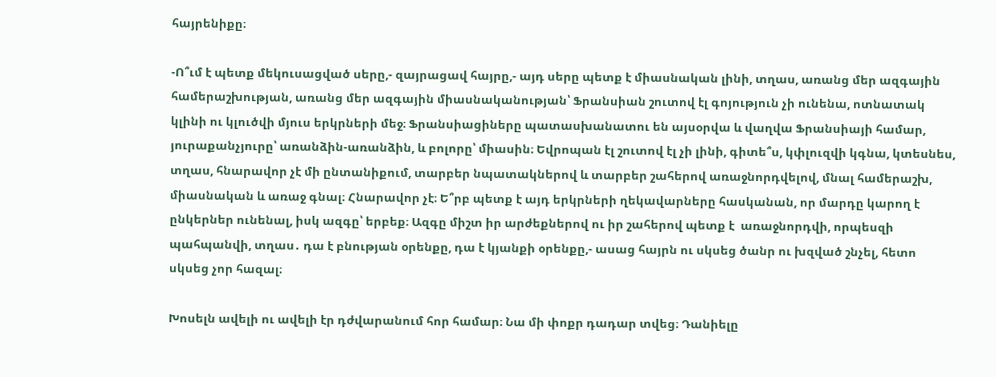հայրենիքը։

-Ո՞ւմ է պետք մեկուսացված սերը,- զայրացավ հայրը,- այդ սերը պետք է միասնական լինի, տղաս, առանց մեր ազգային համերաշխության, առանց մեր ազգային միասնականության՝ Ֆրանսիան շուտով էլ գոյություն չի ունենա, ոտնատակ կլինի ու կլուծվի մյուս երկրների մեջ։ Ֆրանսիացիները պատասխանատու են այսօրվա և վաղվա Ֆրանսիայի համար, յուրաքանչյուրը՝ առանձին-առանձին, և բոլորը՝ միասին։ Եվրոպան էլ շուտով էլ չի լինի, գիտե՞ս, կփլուզվի կգնա, կտեսնես, տղաս, հնարավոր չէ մի ընտանիքում, տարբեր նպատակներով և տարբեր շահերով առաջնորդվելով, մնալ համերաշխ, միասնական և առաջ գնալ։ Հնարավոր չէ։ Ե՞րբ պետք է այդ երկրների ղեկավարները հասկանան, որ մարդը կարող է ընկերներ ունենալ, իսկ ազգը՝ երբեք։ Ազգը միշտ իր արժեքներով ու իր շահերով պետք է  առաջնորդվի, որպեսզի պահպանվի, տղաս․ դա է բնության օրենքը, դա է կյանքի օրենքը,- ասաց հայրն ու սկսեց ծանր ու խզված շնչել, հետո սկսեց չոր հազալ։

Խոսելն ավելի ու ավելի էր դժվարանում հոր համար։ Նա մի փոքր դադար տվեց։ Դանիելը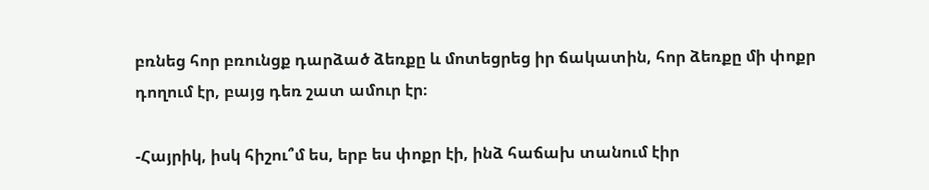բռնեց հոր բռունցք դարձած ձեռքը և մոտեցրեց իր ճակատին, հոր ձեռքը մի փոքր դողում էր, բայց դեռ շատ ամուր էր։

-Հայրիկ, իսկ հիշու՞մ ես, երբ ես փոքր էի, ինձ հաճախ տանում էիր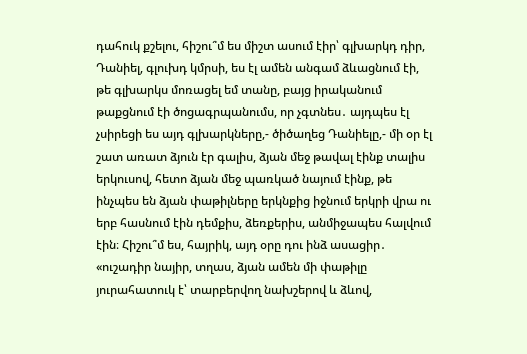դահուկ քշելու, հիշու՞մ ես միշտ ասում էիր՝ գլխարկդ դիր, Դանիել, գլուխդ կմրսի, ես էլ ամեն անգամ ձևացնում էի, թե գլխարկս մոռացել եմ տանը, բայց իրականում թաքցնում էի ծոցագրպանումս, որ չգտնես․ այդպես էլ չսիրեցի ես այդ գլխարկները,- ծիծաղեց Դանիելը,- մի օր էլ շատ առատ ձյուն էր գալիս, ձյան մեջ թավալ էինք տալիս երկուսով, հետո ձյան մեջ պառկած նայում էինք, թե ինչպես են ձյան փաթիլները երկնքից իջնում երկրի վրա ու երբ հասնում էին դեմքիս, ձեռքերիս, անմիջապես հալվում էին։ Հիշու՞մ ես, հայրիկ, այդ օրը դու ինձ ասացիր․ «ուշադիր նայիր, տղաս, ձյան ամեն մի փաթիլը յուրահատուկ է՝ տարբերվող նախշերով և ձևով,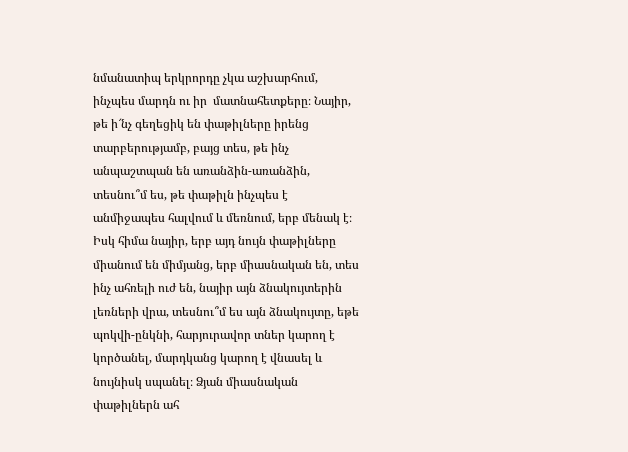նմանատիպ երկրորդը չկա աշխարհում, ինչպես մարդն ու իր  մատնահետքերը։ Նայիր, թե ի՜նչ գեղեցիկ են փաթիլները իրենց տարբերությամբ, բայց տես, թե ինչ անպաշտպան են առանձին-առանձին, տեսնու՞մ ես, թե փաթիլն ինչպես է անմիջապես հալվում և մեռնում, երբ մենակ է։ Իսկ հիմա նայիր, երբ այդ նույն փաթիլները միանում են միմյանց, երբ միասնական են, տես ինչ ահռելի ուժ են, նայիր այն ձնակույտերին լեռների վրա, տեսնու՞մ ես այն ձնակույտը, եթե պոկվի-ընկնի, հարյուրավոր տներ կարող է կործանել, մարդկանց կարող է վնասել և նույնիսկ սպանել։ Ձյան միասնական փաթիլներն ահ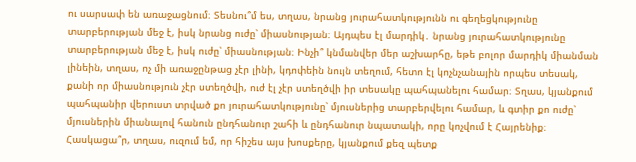ու սարսափ են առաջացնում։ Տեսնու՞մ ես, տղաս, նրանց յուրահատկությունն ու գեղեցկությունը տարբերության մեջ է, իսկ նրանց ուժը՝ միասնության։ Այդպես էլ մարդիկ․ նրանց յուրահատկությունը տարբերության մեջ է, իսկ ուժը՝ միասնության։ Ինչի՞ կնմանվեր մեր աշխարհը, եթե բոլոր մարդիկ միանման լինեին, տղաս, ոչ մի առաջընթաց չէր լինի, կդոփեին նույն տեղում, հետո էլ կոչնչանային որպես տեսակ, քանի որ միասնություն չէր ստեղծվի, ուժ էլ չէր ստեղծվի իր տեսակը պահպանելու համար։ Տղաս, կյանքում պահպանիր վերուստ տրված քո յուրահատկությունը՝ մյուսներից տարբերվելու համար, և գտիր քո ուժը՝ մյուսներին միանալով հանուն ընդհանուր շահի և ընդհանուր նպատակի, որը կոչվում է Հայրենիք։ Հասկացա՞ր, տղաս, ուզում եմ, որ հիշես այս խոսքերը, կյանքում քեզ պետք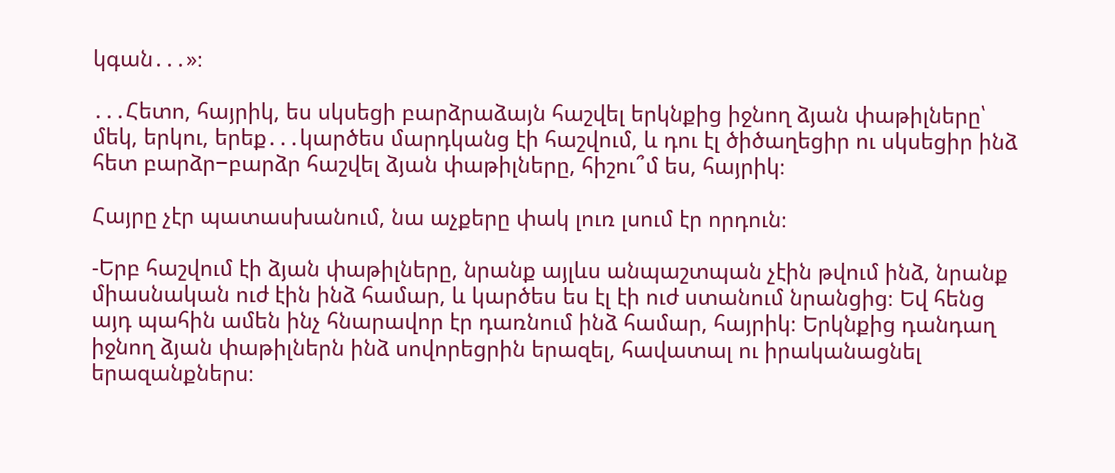կգան․․․»։

․․․Հետո, հայրիկ, ես սկսեցի բարձրաձայն հաշվել երկնքից իջնող ձյան փաթիլները՝ մեկ, երկու, երեք․․․կարծես մարդկանց էի հաշվում, և դու էլ ծիծաղեցիր ու սկսեցիր ինձ հետ բարձր−բարձր հաշվել ձյան փաթիլները, հիշու՞մ ես, հայրիկ։

Հայրը չէր պատասխանում, նա աչքերը փակ լուռ լսում էր որդուն։

-Երբ հաշվում էի ձյան փաթիլները, նրանք այլևս անպաշտպան չէին թվում ինձ, նրանք միասնական ուժ էին ինձ համար, և կարծես ես էլ էի ուժ ստանում նրանցից։ Եվ հենց այդ պահին ամեն ինչ հնարավոր էր դառնում ինձ համար, հայրիկ։ Երկնքից դանդաղ իջնող ձյան փաթիլներն ինձ սովորեցրին երազել, հավատալ ու իրականացնել երազանքներս։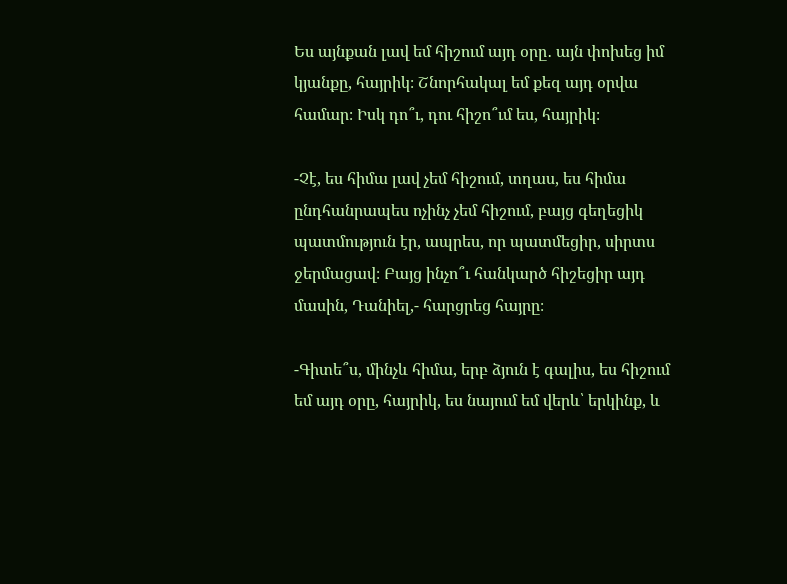Ես այնքան լավ եմ հիշում այդ օրը․ այն փոխեց իմ կյանքը, հայրիկ։ Շնորհակալ եմ քեզ այդ օրվա համար։ Իսկ դո՞ւ, դու հիշո՞ւմ ես, հայրիկ։

-Չէ, ես հիմա լավ չեմ հիշում, տղաս, ես հիմա ընդհանրապես ոչինչ չեմ հիշում, բայց գեղեցիկ պատմություն էր, ապրես, որ պատմեցիր, սիրտս ջերմացավ։ Բայց ինչո՞ւ հանկարծ հիշեցիր այդ մասին, Դանիել,- հարցրեց հայրը։

-Գիտե՞ս, մինչև հիմա, երբ ձյուն է գալիս, ես հիշում եմ այդ օրը, հայրիկ, ես նայում եմ վերև՝ երկինք, և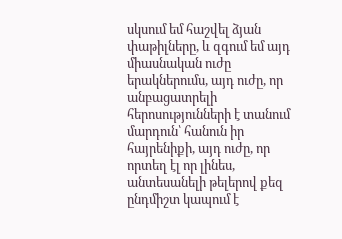սկսում եմ հաշվել ձյան փաթիլները, և զգում եմ այդ միասնական ուժը երակներումս, այդ ուժը, որ անբացատրելի հերոսությունների է տանում մարդուն՝ հանուն իր հայրենիքի, այդ ուժը, որ որտեղ էլ որ լինես, անտեսանելի թելերով քեզ ընդմիշտ կապում է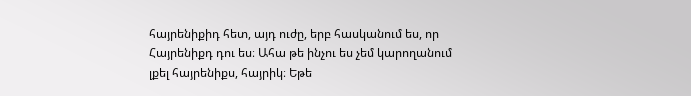հայրենիքիդ հետ, այդ ուժը, երբ հասկանում ես, որ Հայրենիքդ դու ես։ Ահա թե ինչու ես չեմ կարողանում լքել հայրենիքս, հայրիկ։ Եթե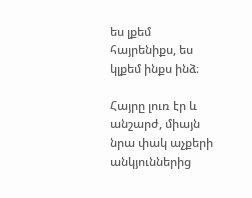ես լքեմ հայրենիքս, ես կլքեմ ինքս ինձ։

Հայրը լուռ էր և անշարժ, միայն նրա փակ աչքերի անկյուններից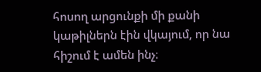հոսող արցունքի մի քանի կաթիլներն էին վկայում, որ նա հիշում է ամեն ինչ։